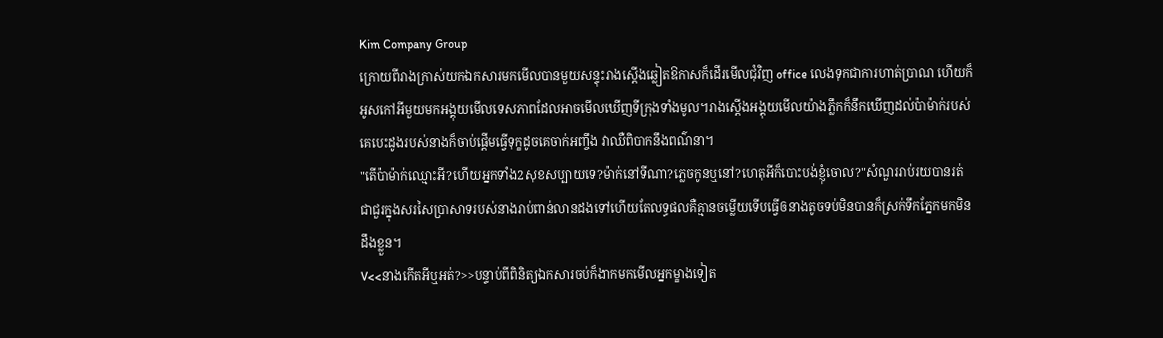Kim Company Group
ក្រោយពីរាងក្រាស់យកឯកសារមកមើលបានមួយសន្ទុះរាងស្តើងឆ្លៀតឱកាសក៏ដើរមើលជុំវិញ office លេងទុកជាការហាត់ប្រាណ ហើយក៏អូសកៅអីមួយមកអង្គុយមើលទេសភាពដែលអាចមើលឃើញទីក្រុងទាំងមូល។រាងស្តើងអង្គុយមើលយ៉ាងភ្លឹកក៏នឹកឃើញដល់ប៉ាម៉ាក់របស់គេបេះដូងរបស់នាងក៏ចាប់ផ្តើមធ្វើទុក្ខដូចគេចាក់អញ្ចឹង វាឈឺពិបាកនឹងពណ៌នា។
"តើប៉ាម៉ាក់ឈ្មោះអី?ហើយអ្នកទាំង2សុខសប្បាយទេ?ម៉ាក់នៅទីណា?ភ្លេចកូនឬនៅ?ហេតុអីក៏បោះបង់ខ្ញុំចោល?"សំណួររាប់រយបានរត់ជាជួរក្នុងសរសៃប្រាសាទរបស់នាងរាប់ពាន់លានដងទៅហើយតែលទ្ធផលគឺគ្មានចម្លើយទើបធ្វើឲនាងតូចទប់មិនបានក៏ស្រក់ទឹកភ្នែកមកមិនដឹងខ្លួន។
V<<នាងកើតអីឬអត់?>>បន្ទាប់ពីពិនិត្យឯកសារចប់ក៏ងាកមកមើលអ្នកម្ខាងទៀត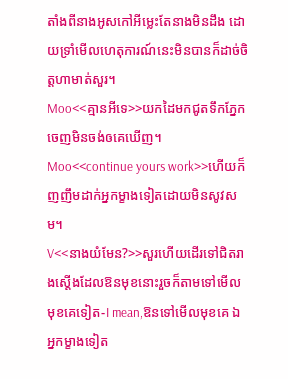តាំងពីនាងអូសកៅអីម្លេះតែនាងមិនដឹង ដោយទ្រាំមើលហេតុការណ៍នេះមិនបានក៏ដាច់ចិត្តហាមាត់សួរ។
Moo<<គ្មានអីទេ>>យកដៃមកជូតទឹកភ្នែកចេញមិនចង់ឲគេឃើញ។
Moo<<continue yours work>>ហើយក៏ញញឹមដាក់អ្នកម្ខាងទៀតដោយមិនសូវសម។
V<<នាងយំមែន?>>សួរហើយដើរទៅជិតរាងស្តើងដែលឱនមុខនោះរួចក៏តាមទៅមើលមុខគេទៀត-I mean,ឱនទៅមើលមុខគេ ឯអ្នកម្ខាងទៀត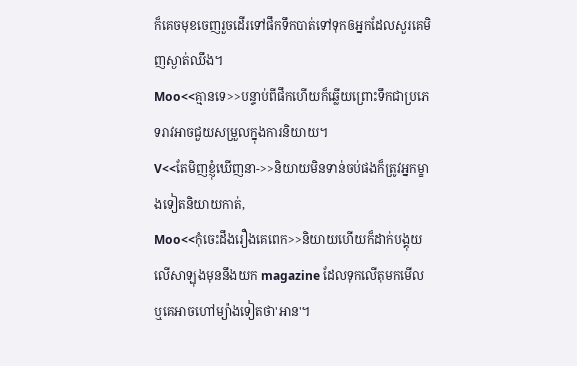ក៏គេចមុខចេញរួចដើរទៅផឹកទឹកបាត់ទៅទុកឲអ្នកដែលសួរគេមិញស្ងាត់ឈឹង។
Moo<<គ្មានទេ>>បន្ទាប់ពីផឹកហើយក៏ឆ្លើយព្រោះទឹកជាប្រភេទរាវអាចជួយសម្រួលក្នុងការនិយាយ។
V<<តែមិញខ្ញុំឃើញនា->>និយាយមិនទាន់ចប់ផងក៏ត្រូវអ្នកម្ខាងទៀតនិយាយកាត់,
Moo<<កុំចេះដឹងរឿងគេពេក>>និយាយហើយក៏ដាក់បង្គុយលើសាឡុងមុននឹងយក magazine ដែលទុកលើតុមកមើលឬគេអាចហៅម្យ៉ាងទៀតថា'អាន'។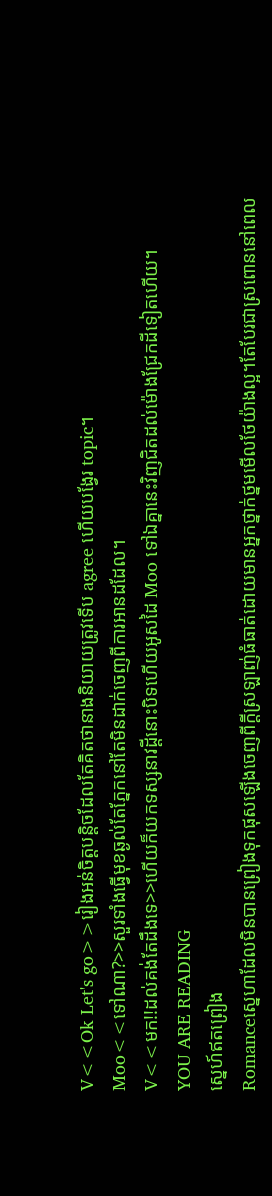V<<Ok Let's go>>រៀងអន់ចិត្តបន្តិចដែលតែគិតថានាងនិយាយត្រូវទើប agree ហើយបង្វែរ topic។
Moo<<ទៅណា?>>សួរទាំងធ្វើមុខឆ្ងល់តែភ្នែកនៅតែមិនដាក់ចេញពីការអានដដែល។
V<<មក!!ដល់គង់តែដឹងទេ>>ហើយក៏យកទស្សនាវដ្តីនោះបិទហើយអូសដៃ Moo ទៅឯគ្នានេះវិញជិតដល់ម៉ោងជ្រែកដីទៀតហើយ។
YOU ARE READING
ស្នេហ៍ឥតព្រៀង
Romanceសេ្នហាដែលមិនបានព្រៀងទុកផុសឡើងចេញពីក្តីស្រឡាញ់ធំធាត់ដោយមានអ្នកថ្នាក់ថ្នមមើលថែយ៉ាងល្អ។តែបែរជាស្រពោននៅពេល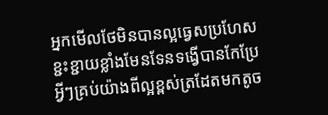អ្នកមើលថែមិនបានល្អធ្វេសប្រហែសខ្ជះខ្ជាយខ្លាំងមែនទែនទង្វើបានកែប្រែអ្វីៗគ្រប់យ៉ាងពីល្អខ្ពស់ត្រដែតមកតូច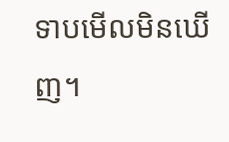ទាបមើលមិនឃើញ។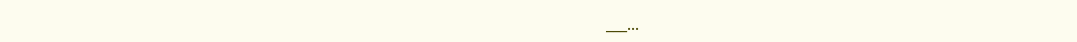___...